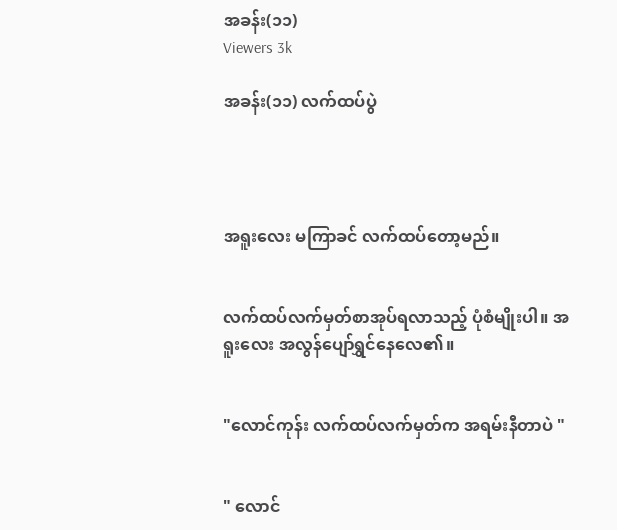အခန်း(၁၁)
Viewers 3k

အခန်း(၁၁) လက်ထပ်ပွဲ




အရူးလေး မကြာခင် လက်ထပ်တော့မည်။


လက်ထပ်လက်မှတ်စာအုပ်ရလာသည့် ပုံစံမျိုးပါ။ အရူးလေး အလွန်ပျော်ရွှင်နေလေ၏။


"လောင်ကုန်း လက်ထပ်လက်မှတ်က အရမ်းနီတာပဲ "


" လောင်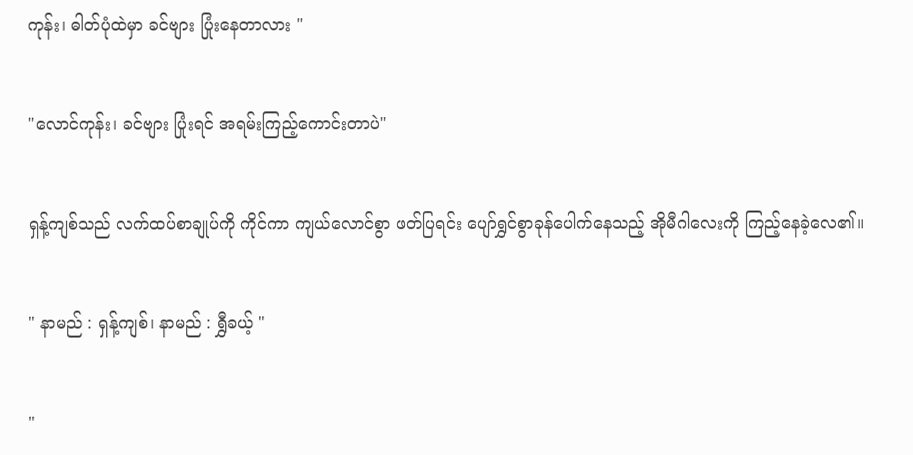ကုန်း၊ ဓါတ်ပုံထဲမှာ ခင်ဗျား ပြုံးနေတာလား "


"လောင်ကုန်း၊ ခင်ဗျား ပြုံးရင် အရမ်းကြည့်ကောင်းတာပဲ"


ရှန့်ကျစ်သည် လက်ထပ်စာချုပ်ကို ကိုင်ကာ ကျယ်လောင်စွာ ဖတ်ပြရင်း ပျော်ရွှင်စွာ‌ခုန်ပေါက်နေသည့် အိုမီဂါလေးကို ကြည့်နေခဲ့လေ၏။


" နာမည် : ရှန့်ကျစ်၊ နာမည် : ရွှီခယ့် "


"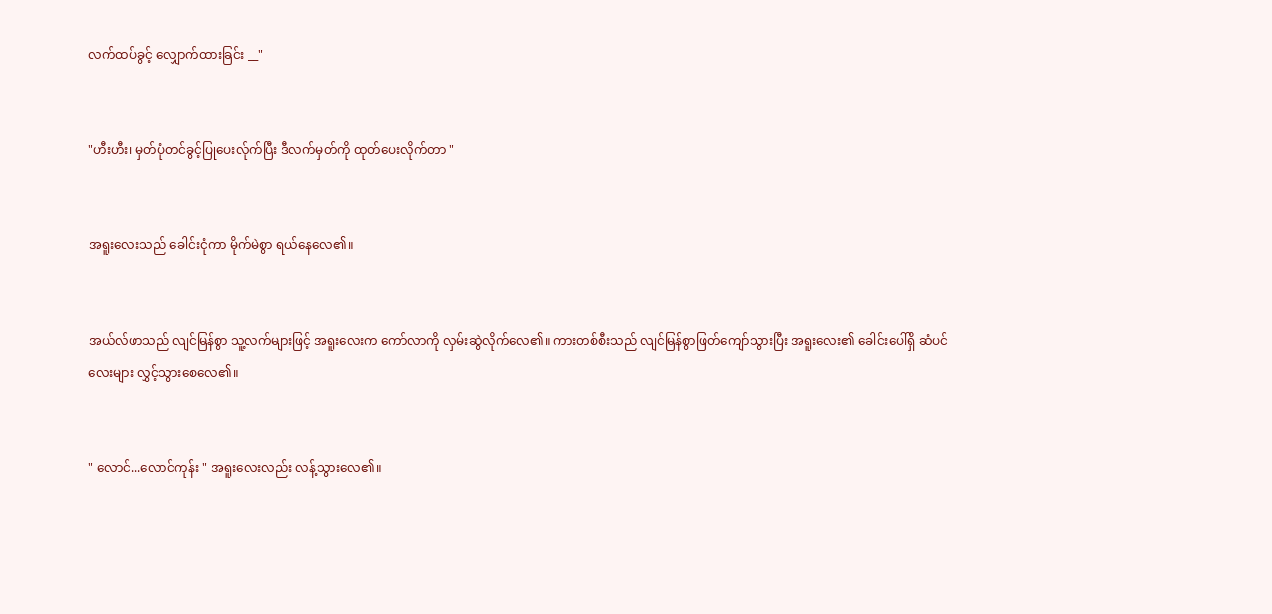လက်ထပ်ခွင့် လျှောက်ထားခြင်း __"


"ဟီးဟီး၊ မှတ်ပုံတင်ခွင့်ပြုပေးလ်ုက်ပြီး ဒီလက်မှတ်ကို ထုတ်ပေးလိုက်တာ "


အရူးလေးသည် ခေါင်းငုံကာ မိုက်မဲစွာ ရယ်နေလေ၏။


အယ်လ်ဖာသည် လျင်မြန်စွာ သူ့လက်များဖြင့် အရူးလေးက ကော်လာကို လှမ်းဆွဲလိုက်လေ၏။ ကားတစ်စီးသည် လျင်မြန်စွာဖြတ်ကျော်သွားပြီး အရူးလေး၏ ခေါင်းပေါ်ရှိ ဆံပင်လေးများ လွှင့်သွားစေလေ၏။


" လောင်...လောင်ကုန်း " အရူးလေးလည်း လန့်သွားလေ၏။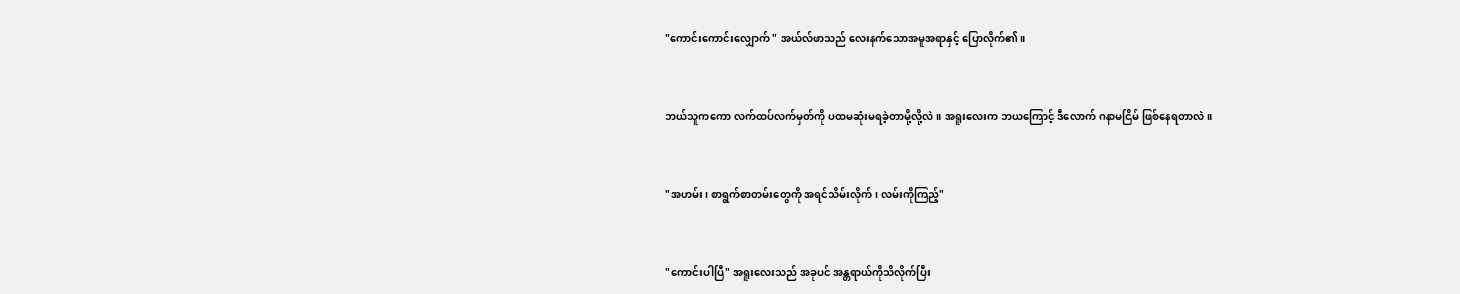"ကောင်းကောင်းလျှောက် " အယ်လ်ဖာသည် လေးနက်သောအမူအရာနှင့် ပြောလိုက်၏။


ဘယ်သူကကော လက်ထပ်လက်မှတ်ကို ပထမဆုံးမရခဲ့တာမို့လို့လဲ။ အရူးလေးက ဘယကြောင့် ဒီလောက် ဂနာမငြိမ် ဖြစ်နေရတာလဲ။


"အဟမ်း၊ စာရွက်စာတမ်းတွေကို အရင်သိမ်းလိုက်၊ လမ်းကိုကြည့်"


"ကောင်းပါပြီ" အရူးလေးသည် အခုပင် အန္တရာယ်ကိုသိလိုက်ပြီး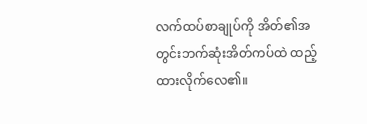လက်ထပ်စာချုပ်ကို အိတ်၏အတွင်းဘက်ဆုံးအိတ်ကပ်ထဲ ထည့်ထားလိုက်လေ၏။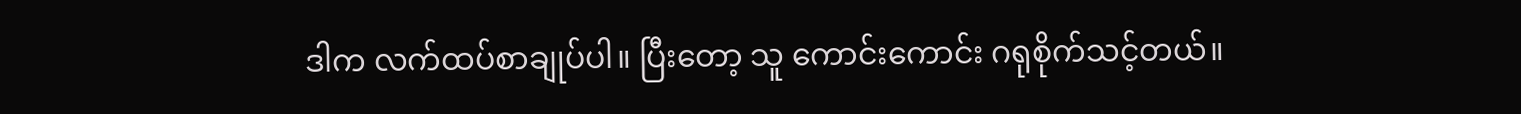ဒါက လက်ထပ်စာချုပ်ပါ။ ပြီးတော့ သူ ကောင်းကောင်း ဂရုစိုက်သင့်တယ်။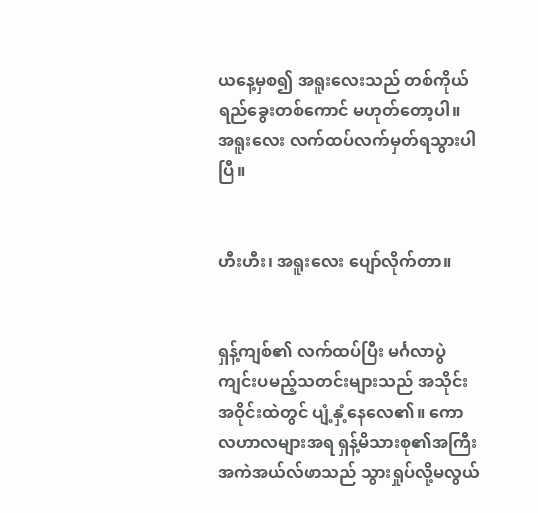ယနေ့မှစ၍ အရူးလေးသည် တစ်ကိုယ်ရည်ခွေးတစ်ကောင် မဟုတ်တော့ပါ။ အရူးလေး လက်ထပ်လက်မှတ်ရသွားပါပြီ။


ဟီးဟီး၊ အရူးလေး ပျော်လိုက်တာ။


ရှန့်ကျစ်၏ လက်ထပ်ပြီး မင်္ဂလာပွဲကျင်းပမည့်သတင်းများသည် အသိုင်းအဝိုင်းထဲတွင် ပျံ့နှံ့နေလေ၏။ ကောလဟာလများအရ ရှန့်မိသားစု၏အကြီးအကဲအယ်လ်ဖာသည် သွားရှုပ်လို့မလွယ်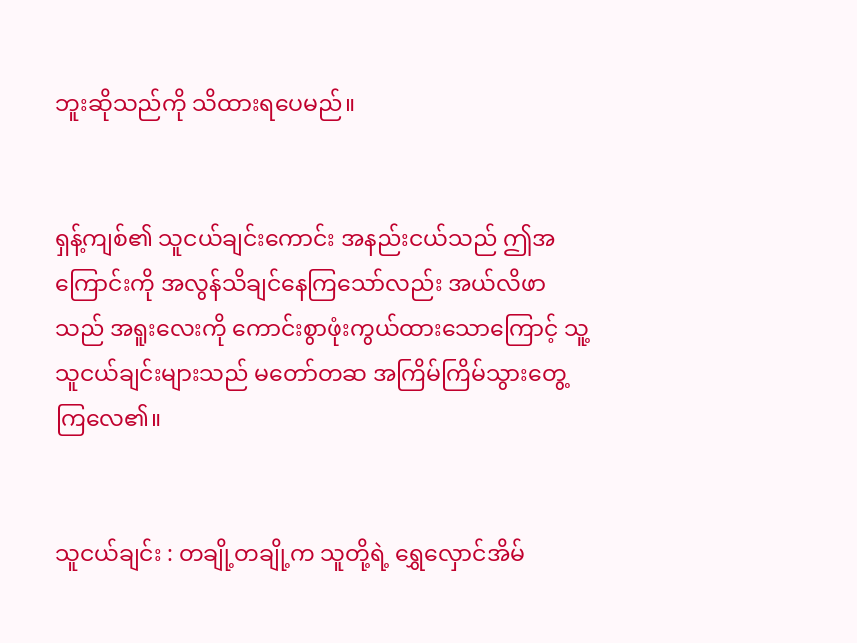ဘူးဆိုသည်ကို သိထားရပေမည်။


ရှန့်ကျစ်၏ သူငယ်ချင်းကောင်း အနည်းငယ်သည် ဤအကြောင်းကို အလွန်သိချင်နေကြသော်လည်း အယ်လိဖာသည် အရူးလေးကို ကောင်းစွာဖုံးကွယ်ထားသောကြောင့် သူ့သူငယ်ချင်းများသည် မတော်တဆ အကြိမ်ကြိမ်သွားတွေ့ကြလေ၏။


သူငယ်ချင်း : တချို့တချို့က သူတို့ရဲ့ ရွှေလှောင်အိမ်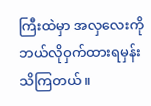ကြီးထဲမှာ အလှလေးကို ဘယ်လိုဝှက်ထားရမှန်းသိကြတယ်။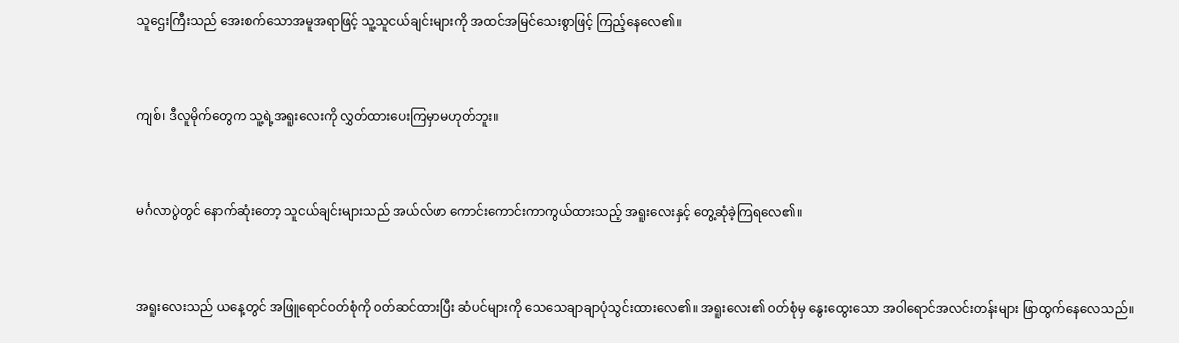သူဌေးကြီးသည် အေးစက်သောအမူအရာဖြင့် သူ့သူငယ်ချင်းများကို အထင်အမြင်သေးစွာဖြင့် ကြည့်နေလေ၏။


ကျစ်၊ ဒီလူမိုက်တွေက သူ့ရဲ့အရူးလေးကို လွှတ်ထားပေးကြမှာမဟုတ်ဘူး။


မင်္ဂလာပွဲတွင် နောက်ဆုံးတော့ သူငယ်ချင်းများသည် အယ်လ်ဖာ ကောင်းကောင်းကာကွယ်ထားသည့် အရူးလေးနှင့် တွေ့ဆုံခဲ့ကြရလေ၏။


အရူးလေးသည် ယနေ့တွင် အဖြူရောင်ဝတ်စုံကို ၀တ်ဆင်ထားပြီး ဆံပင်များကို သေသေချာချာပုံသွင်းထားလေ၏။ အရူးလေး၏ ၀တ်စုံမှ နွေးထွေးသော အဝါရောင်အလင်းတန်းများ ဖြာထွက်နေလေသည်။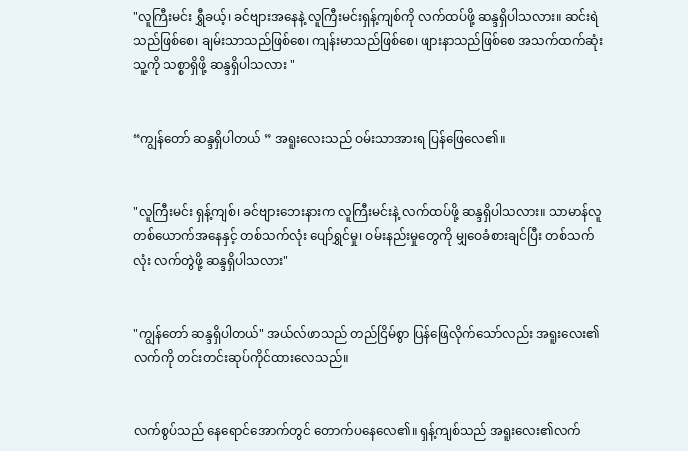"လူကြီးမင်း ရွှီခယ့်၊ ခင်ဗျားအနေနဲ့ လူကြီးမင်းရှန့်ကျစ်ကို လက်ထပ်ဖို့ ဆန္ဒရှိပါသလား။ ဆင်းရဲသည်ဖြစ်စေ၊ ချမ်းသာသည်ဖြစ်စေ၊ ကျန်းမာသည်ဖြစ်စေ၊ ဖျားနာသည်ဖြစ်စေ အသက်ထက်ဆုံး သူ့ကို သစ္စာရှိဖို့ ဆန္ဒရှိပါသလား "


“ကျွန်တော် ဆန္ဒရှိပါတယ် ” အရူးလေးသည် ဝမ်းသာအားရ ပြန်ဖြေလေ၏။


"လူကြီးမင်း ရှန့်ကျစ်၊ ခင်ဗျားဘေးနားက လူကြီးမင်းနဲ့ လက်ထပ်ဖို့ ဆန္ဒရှိပါသလား။ သာမာန်လူတစ်ယောက်အနေနှင့် တစ်သက်လုံး ပျော်ရွှင်မှု၊ ဝမ်းနည်းမှုတွေကို မျှဝေခံစားချင်ပြီး တစ်သက်လုံး လက်တွဲဖို့ ဆန္ဒရှိပါသလား"


"ကျွန်တော် ဆန္ဒရှိပါတယ်" အယ်လ်ဖာသည် တည်ငြိမ်စွာ ပြန်ဖြေလိုက်သော်လည်း အရူးလေး၏ လက်ကို တင်းတင်းဆုပ်ကိုင်ထားလေသည်။


လက်စွပ်သည် နေရောင်အောက်တွင် တောက်ပနေလေ၏။ ရှန့်ကျစ်သည် အရူးလေး၏လက်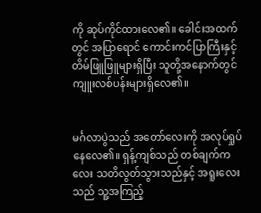ကို ဆုပ်ကိုင်ထားလေ၏။ ခေါင်းအထက်တွင် အပြာရောင် ကောင်းကင်ပြာကြီးနှင့် တိမ်ဖြူဖြူများရှိပြီး သူတို့အနောက်တွင် ကျူးလစ်ပန်းများရှိလေ၏။


မင်္ဂလာပွဲသည် အတော်လေးကို အလုပ်ရှုပ်နေလေ၏။ ရှန့်ကျစ်သည် တစ်ချက်ကလေး သတိလွတ်သွားသည်နှင့် အရူးလေးသည် သူ့အကြည့်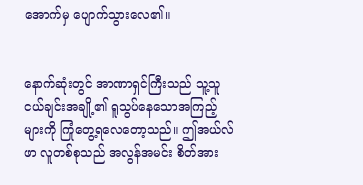အောက်မှ ပျောက်သွားလေ၏။


နောက်ဆုံးတွင် အာဏာရှင်ကြီးသည် သူ့သူငယ်ချင်းအချို့၏ ရူသွပ်နေသောအကြည့်များကို ကြုံတွေ့ရလေတော့သည်။ ဤအယ်လ်ဖာ လူတစ်စုသည် အလွန်အမင်း စိတ်အား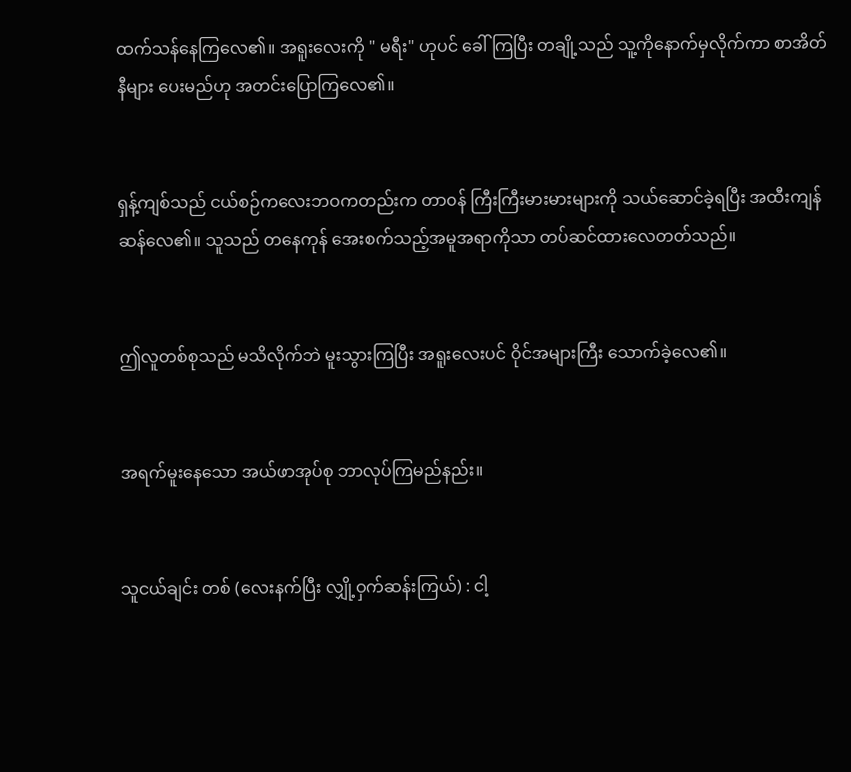ထက်သန်နေကြလေ၏။ အရူးလေးကို " မရီး" ဟုပင် ခေါ်ကြပြီး တချို့သည် သူ့ကိုနောက်မှလိုက်ကာ စာအိတ်နီများ ပေးမည်ဟု အတင်းပြောကြလေ၏။


ရှန့်ကျစ်သည် ငယ်စဉ်ကလေးဘဝကတည်းက တာ၀န် ကြီးကြီးမားမားများကို သယ်ဆောင်ခဲ့ရပြီး အထီးကျန်ဆန်လေ၏။ သူသည် တနေကုန် အေးစက်သည့်အမူအရာကိုသာ တပ်ဆင်ထားလေတတ်သည်။


ဤလူတစ်စုသည် မသိလိုက်ဘဲ မူးသွားကြပြီး အရူးလေးပင် ဝိုင်အများကြီး သောက်ခဲ့လေ၏။


အရက်မူးနေသော အယ်ဖာအုပ်စု ဘာလုပ်ကြမည်နည်း။


သူငယ်ချင်း တစ် (လေးနက်ပြီး လျှို့ဝှက်ဆန်းကြယ်) : ငါ့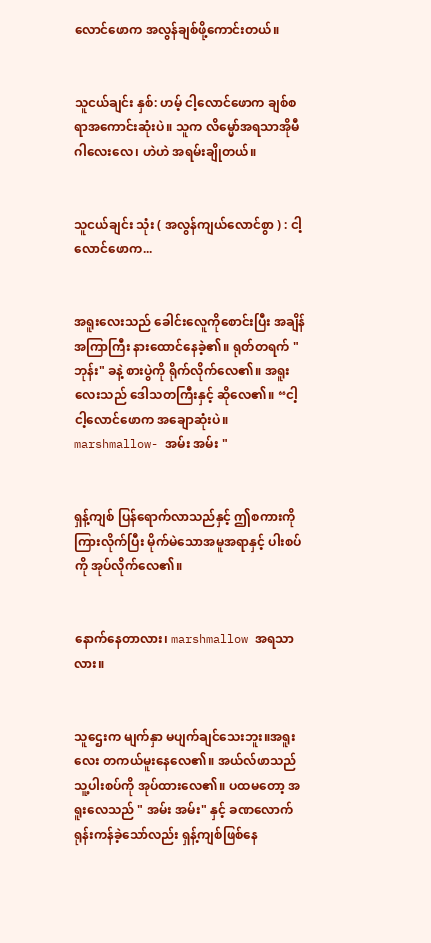လောင်ဖောက အလွန်ချစ်ဖို့ကောင်းတယ်။


သူငယ်ချင်း နှစ်: ဟမ့် ငါ့လောင်ဖောက ချစ်စရာအကောင်းဆုံးပဲ။ သူက လိမ္မော်အရသာအိုမီဂါလေးလေ၊ ဟဲဟဲ အရမ်းချိုတယ်။


သူငယ်ချင်း သုံး ( အလွန်ကျယ်လောင်စွာ ) : ငါ့လောင်ဖောက...


အရူးလေးသည် ခေါင်းလေူကိုစောင်းပြီး အချိန်အကြာကြီး နားထောင်နေခဲ့၏။ ရုတ်တရက် " ဘုန်း" ခနဲ့ စားပွဲကို ရိုက်လိုက်လေ၏။ အရူးလေးသည် ဒေါသတကြီးနှင့် ဆိုလေ၏။ “ငါ့ ငါ့လောင်ဖောက အချောဆုံးပဲ။ marshmallow- အမ်း အမ်း "


ရှန့်ကျစ် ပြန်ရောက်လာသည်နှင့် ဤစကားကိုကြားလိုက်ပြီး မိုက်မဲသောအမူအရာနှင့် ပါးစပ်ကို အုပ်လိုက်လေ၏။


နောက်နေတာလား၊ marshmallow အရသာလား။


သူဌေးက မျက်နှာ မပျက်ချင်သေးဘူး။အရူးလေး တကယ်မူးနေလေ၏။ အယ်လ်ဖာသည် သူ့ပါးစပ်ကို အုပ်ထားလေ၏။ ပထမတော့ အရူးလေသည် " အမ်း အမ်း" နှင့် ခဏလောက် ရုန်းကန်ခဲ့သော်လည်း ရှန့်ကျစ်ဖြစ်နေ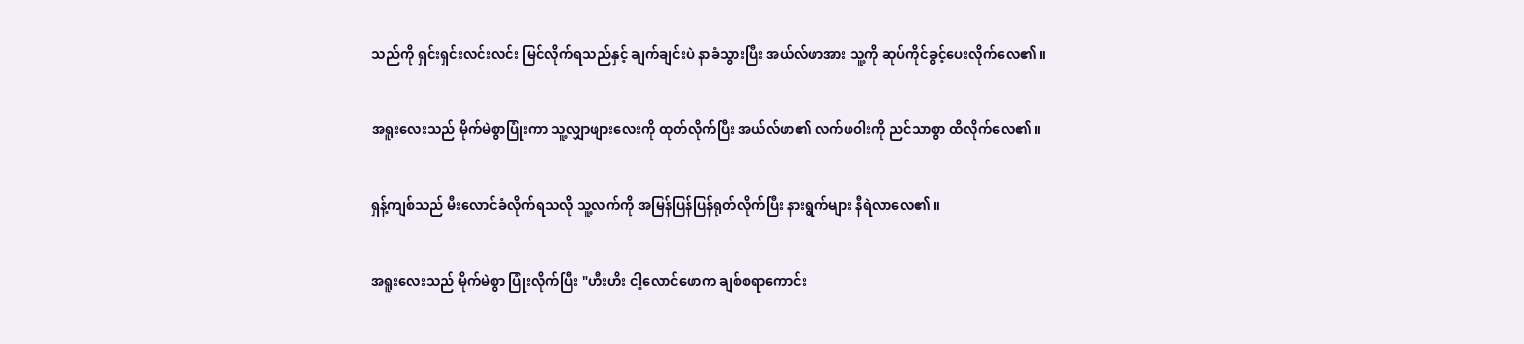သည်ကို ရှင်းရှင်းလင်းလင်း မြင်လိုက်ရသည်နှင့် ချက်ချင်းပဲ နာခံသွားပြီး အယ်လ်ဖာအား သူ့ကို ဆုပ်ကိုင်ခွင့်ပေးလိုက်လေ၏။


အရူးလေးသည် မိုက်မဲစွာပြုံးကာ သူ့လျှာဖျားလေးကို ထုတ်လိုက်ပြီး အယ်လ်ဖာ၏ လက်ဖဝါးကို ညင်သာစွာ ထိလိုက်လေ၏။


ရှန့်ကျစ်သည် မီးလောင်ခံလိုက်ရသလို သူ့လက်ကို အမြန်ပြန်ပြန်ရုတ်လိုက်ပြီး နားရွက်များ နီရဲလာလေ၏။


အရူးလေးသည် မိုက်မဲစွာ ပြုံးလိုက်ပြီး "ဟီးဟိး ငါ့လောင်ဖောက ချစ်စရာကောင်း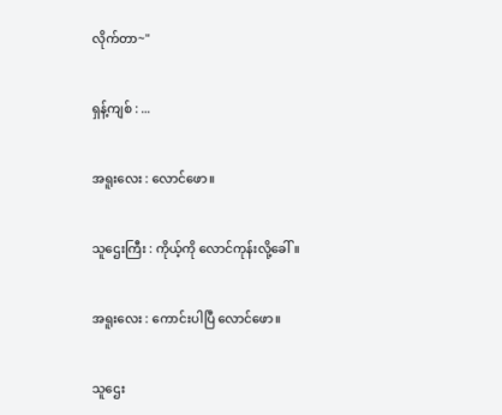လိုက်တာ~"


ရှန့်ကျစ် : ...


အရူးလေး : လောင်ဖော။


သူဌေးကြီး : ကိုယ့်ကို လောင်ကုန်းလို့ခေါ်။


အရူးလေး : ကောင်းပါပြီ လောင်ဖော။


သူဌေး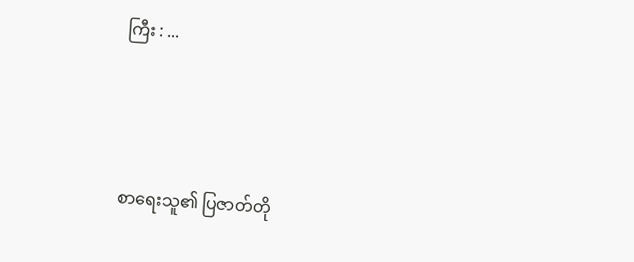ကြီး : ...




စာရေးသူ၏ ပြဇာတ်တို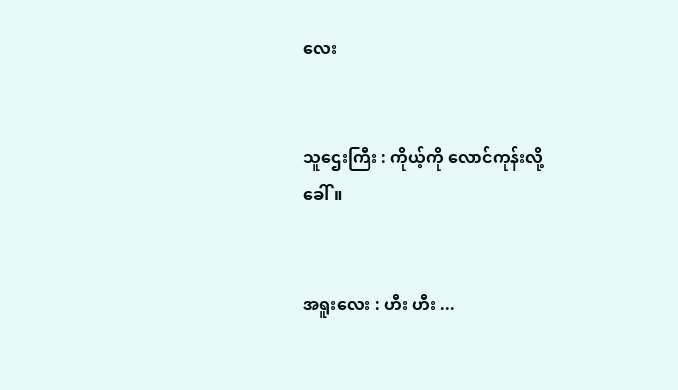လေး


သူဌေးကြီး : ကိုယ့်ကို လောင်ကုန်းလို့ခေါ်။


အရူးလေး : ဟီး ဟီး ...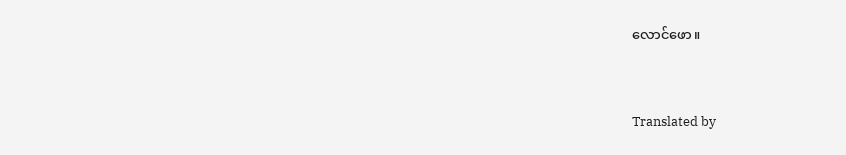လောင်ဖော။



Translated by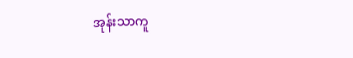အုန်းသာကူ